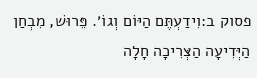פסוק ב:וִידַעְתֶּם הַיּוֹם וְגוֹ׳. פֵּרוּשׁ, מִבְחַן הַיְּדִיעָה הַצְּרִיכָה חָלָה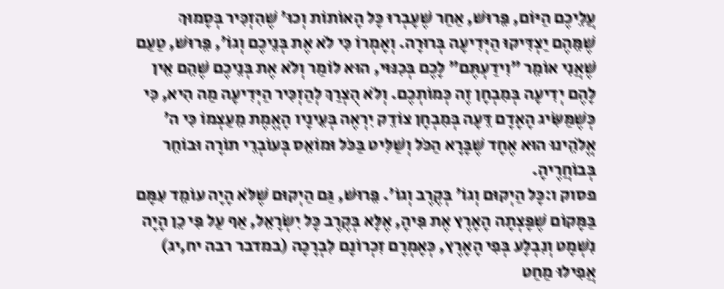עֲלֵיכֶם הַיּוֹם, פֵּרוּשׁ, אַחַר שֶׁעָבְרוּ כָּל הָאוֹתוֹת וְכוּ׳ שֶׁהִזְכִּיר בְּסָמוּךְ שֶׁמֵּהֶם יַצְדִּיקוּ הַיְּדִיעָה בְּרוּרָה. וְאָמְרוֹ כִּי לֹא אֶת בְּנֵיכֶם וְגוֹ׳, פֵּרוּשׁ, טַעַם שֶׁאֲנִי אוֹמֵר ״וִידַעְתֶּם״ לָכֶם בְּכִנּוּי, הוּא לוֹמַר וְלֹא אֶת בְּנֵיכֶם שֶׁהֵם אֵין לָהֶם יְדִיעָה בְּמִבְחָן זֶה כְּמוֹתְכֶם. וְלֹא הֻצְרַךְ לְהַזְכִּיר הַיְּדִיעָה מַה הִיא, כִּי כְּשֶׁמַּשִּׂיג הָאָדָם דֵּעָה בְּמִבְחָן צוֹדֵק יִרְאֶה בְּעֵינָיו הָאֱמֶת מֵעַצְמוֹ כִּי ה׳ אֱלֹהֵינוּ הוּא אֶחָד שֶׁבָּרָא הַכֹּל וְשַׁלִּיט בַּכֹּל וּמוֹאֵס בְּעוֹבְרֵי תוֹרָה וּבוֹחֵר בְּבוֹחֲרֶיהָ.
פסוק ו:כָּל הַיְקוּם וְגוֹ׳ בְּקֶרֶב וְגוֹ׳. פֵּרוּשׁ, גַּם הַיְקוּם שֶׁלֹּא הָיָה עוֹמֵד עִמָּם בַּמָּקוֹם שֶׁפָּצְתָה הָאָרֶץ אֶת פִּיהָ, אֶלָּא בְּקֶרֶב כָּל יִשְׂרָאֵל, אַף עַל פִּי כֵן הָיָה נִשְׁמָט וְנִבְלָע בְּפִי הָאָרֶץ, כְּאָמְרָם זִכְרוֹנָם לִבְרָכָה (במדבר רבה יח,יג) אֲפִילוּ מַחַט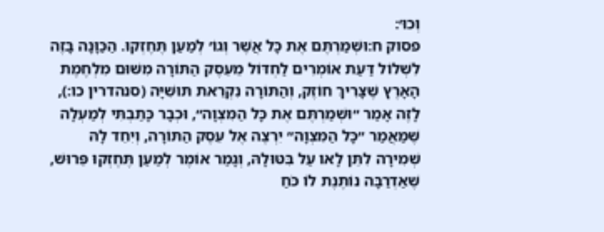וְכוּ׳:
פסוק ח:וּשְׁמַרְתֶּם אֶת כָּל אֲשֶׁר וְגוֹ׳ לְמַעַן תֶּחֶזְקוּ. הַכַּוָּנָה בָּזֶה לִשְׁלוֹל דַּעַת אוֹמְרִים לַחְדּוֹל מֵעֵסֶק הַתּוֹרָה מִשּׁוּם מִלְחֶמֶת הָאָרֶץ שֶׁצָּרִיךְ חוֹזֶק, וְהַתּוֹרָה נִקְרֵאת תּוּשִׁיָּה (סנהדרין כו:), לָזֶה אָמַר ״וּשְׁמַרְתֶּם אֶת כָּל הַמִּצְוָה״, וּכְבָר כָּתַבְתִּי לְמַעְלָה שֶׁמַּאֲמַר ״כָּל הַמִּצְוָה״ יִרְצֶה אֶל עֵסֶק הַתּוֹרָה, וְיִחֵד לָהּ שְׁמִירָה לִתֵּן לָאו עַל בִּטּוּלָהּ, וְגָמַר אוֹמֶר לְמַעַן תֶּחֶזְקוּ פֵּרוּשׁ, שֶׁאַדְרַבָּה נוֹתֶנֶת לוֹ כֹּחַ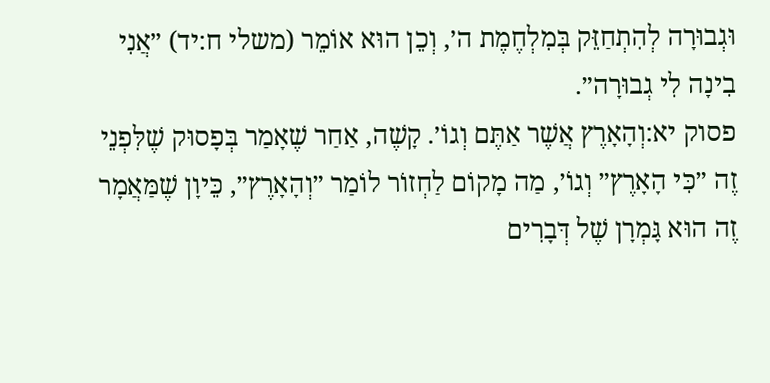וּגְבוּרָה לְהִתְחַזֵּק בְּמִלְחֶמֶת ה׳, וְכֵן הוּא אוֹמֵר (משלי ח:יד) ״אֲנִי בִינָה לִי גְבוּרָה״.
פסוק יא:וְהָאָרֶץ אֲשֶׁר אַתֶּם וְגוֹ׳. קָשֶׁה, אַחַר שֶׁאָמַר בְּפָסוּק שֶׁלִּפְנֵי זֶה ״כִּי הָאָרֶץ״ וְגוֹ׳, מַה מָקוֹם לַחְזוֹר לוֹמַר ״וְהָאָרֶץ״, כֵּיוָן שֶׁמַּאֲמָר זֶה הוּא גָּמְרָן שֶׁל דְּבָרִים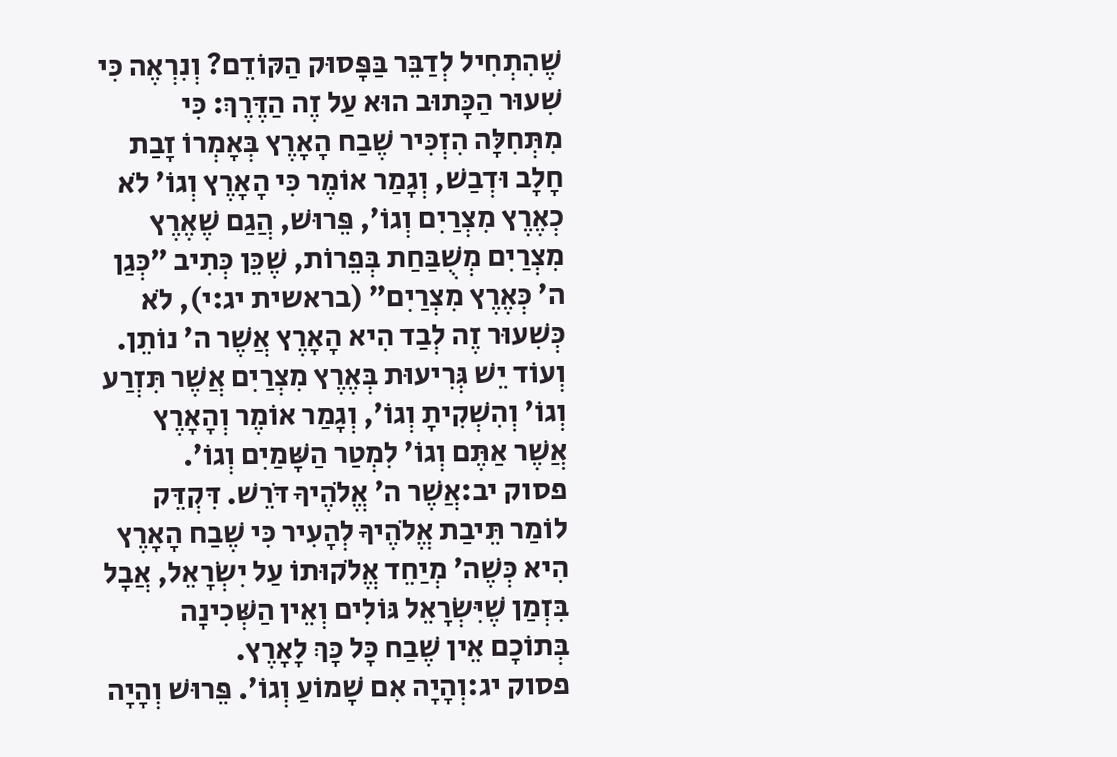שֶׁהִתְחִיל לְדַבֵּר בַּפָּסוּק הַקּוֹדֵם? וְנִרְאֶה כִּי שִׁעוּר הַכָּתוּב הוּא עַל זֶה הַדֶּרֶךְ: כִּי מִתְּחִלָּה הִזְכִּיר שֶׁבַח הָאָרֶץ בְּאָמְרוֹ זָבַת חָלָב וּדְבַשׁ, וְגָמַר אוֹמֶר כִּי הָאָרֶץ וְגוֹ׳ לֹא כְאֶרֶץ מִצְרַיִם וְגוֹ׳, פֵּרוּשׁ, הֲגַם שֶׁאֶרֶץ מִצְרַיִם מְשֻׁבַּחַת בְּפֵרוֹת, שֶׁכֵּן כְּתִיב ״כְּגַן ה׳ כְּאֶרֶץ מִצְרַיִם״ (בראשית יג:י), לֹא כְּשִׁעוּר זֶה לְבַד הִיא הָאָרֶץ אֲשֶׁר ה׳ נוֹתֵן. וְעוֹד יֵשׁ גְּרִיעוּת בְּאֶרֶץ מִצְרַיִם אֲשֶׁר תִּזְרַע וְגוֹ׳ וְהִשְׁקִיתָ וְגוֹ׳, וְגָמַר אוֹמֶר וְהָאָרֶץ אֲשֶׁר אַתֶּם וְגוֹ׳ לִמְטַר הַשָּׁמַיִם וְגוֹ׳.
פסוק יב:אֲשֶׁר ה׳ אֱלֹהֶיךָ דֹּרֵשׁ. דִּקְדֵּק לוֹמַר תֵּיבַת אֱלֹהֶיךָ לְהָעִיר כִּי שֶׁבַח הָאָרֶץ הִיא כְּשֶׁה׳ מְיַחֵד אֱלֹקוּתוֹ עַל יִשְׂרָאֵל, אֲבָל בִּזְמַן שֶׁיִּשְׂרָאֵל גּוֹלִים וְאֵין הַשְּׁכִינָה בְּתוֹכָם אֵין שֶׁבַח כָּל כָּךְ לָאָרֶץ.
פסוק יג:וְהָיָה אִם שָׁמוֹעַ וְגוֹ׳. פֵּרוּשׁ וְהָיָה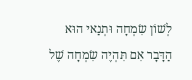לְשׁוֹן שִׂמְחָה וּתְנַאי הוּא הַדָּבָר אִם תִּהְיֶה שִׂמְחָה שֶׁל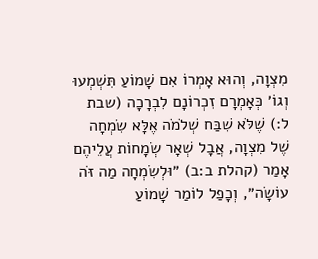מִצְוָה, וְהוּא אָמְרוֹ אִם שָׁמוֹעַ תִּשְׁמְעוּ וְגוֹ׳ כְּאָמְרָם זִכְרוֹנָם לִבְרָכָה (שבת ל:) שֶׁלֹּא שִׁבַּח שְׁלֹמֹה אֶלָּא שִׂמְחָה שֶׁל מִצְוָה, אֲבָל שְׁאָר שְׂמָחוֹת עֲלֵיהֶם אָמַר (קהלת ב:ב) ״וּלְשִׂמְחָה מַה זֹּה עוֹשָׂה״, וְכָפַל לוֹמַר שָׁמוֹעַ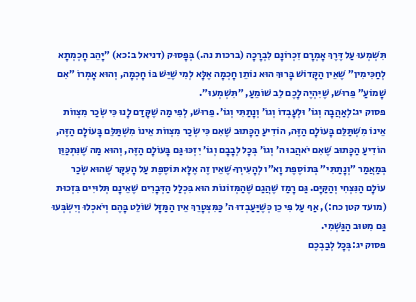תִּשְׁמְעוּ עַל דֶּרֶךְ אָמְרָם זִכְרוֹנָם לִבְרָכָה (ברכות נה.) בְּפָסוּק (דניאל ב:כא) ״יָהֵב חָכְמְתָא לְחַכִּימִין״ שֶׁאֵין הַקָּדוֹשׁ בָּרוּךְ הוּא נוֹתֵן חָכְמָה אֶלָּא לְמִי שֶׁיֵּשׁ בּוֹ חָכְמָה, וְהוּא אָמְרוֹ ״אִם שָׁמוֹעַ״ פֵּרוּשׁ, שֶׁיִּהְיֶה לָכֶם לֵב שׁוֹמֵעַ, ״תִּשְׁמְעוּ״.
פסוק יג:לְאַהֲבָה וְגוֹ׳ וּלְעָבְדוֹ וְגוֹ׳ וְנָתַתִּי וְגוֹ׳. פֵּרוּשׁ, לְפִי מַה שֶׁקָּדַם לָנוּ כִּי שְׂכַר מִצְווֹת אֵינוֹ מִשְׁתַּלֵּם בָּעוֹלָם הַזֶּה, הוֹדִיעַ הַכָּתוּב שֶׁאִם כִּי שְׂכַר מִצְווֹת אֵינוֹ מִשְׁתַּלֵּם בָּעוֹלָם הַזֶּה, הוֹדִיעַ הַכָּתוּב שֶׁאִם יֹאהֲבוּ ה׳ וְגוֹ׳ בְּכָל לְבָבָם וְגוֹ׳ יִזְכּוּ גַּם בָּעוֹלָם הַזֶּה, וְהוּא מַה שֶׁנִּתְכַּוֵּן בְּמַאֲמַר ״וְנָתַתִּי״ בְּתוֹסֶפֶת וָא״ו לְהָעִירְךָ שֶׁאֵין זֶה אֶלָּא תּוֹסֶפֶת עַל הָעִקָּר שֶׁהוּא שְׂכַר עוֹלָם הַנִּצְחִי וְהַקַּיָּם. גַּם רָמַז שֶׁהֲגַם שֶׁהַמְּזוֹנוֹת הוּא בִּכְלַל הַדְּבָרִים שֶׁאֵינָם תְּלוּיִים בִּזְכוּת (מועד קטן כח:), אַף עַל פִּי כֵן כְּשֶׁיַּעַבְדוּ ה׳ כַּמִּצְטָרֵךְ אֵין הַמַּזָּל שׁוֹלֵט בָּהֶם וְיֹאכְלוּ וְיִשְׂבְּעוּ גַּם מִטּוּב הַגַּשְׁמִי.
פסוק יג:בְּכָל לְבַבְכֶם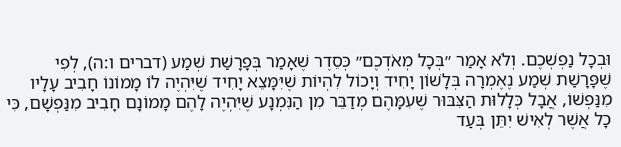וּבְכָל נַפְשְׁכֶם. וְלֹא אָמַר ״בְּכָל מְאֹדְכֶם״ כְּסֵדֶר שֶׁאָמַר בְּפָרָשַׁת שְׁמַע (דברים ו:ה), לְפִי שֶׁפָּרָשַׁת שְׁמַע נֶאֶמְרָה בְּלָשׁוֹן יָחִיד וְיָכוֹל לִהְיוֹת שֶׁיִּמָּצֵא יָחִיד שֶׁיִּהְיֶה לוֹ מָמוֹנוֹ חָבִיב עָלָיו מִנַּפְשׁוֹ, אֲבָל כְּלָלוּת הַצִּבּוּר שֶׁעִמָּהֶם מְדַבֵּר מִן הַנִּמְנָע שֶׁיִּהְיֶה לָהֶם מָמוֹנָם חָבִיב מִנַּפְשָׁם, כִּי כָל אֲשֶׁר לְאִישׁ יִתֵּן בְּעַד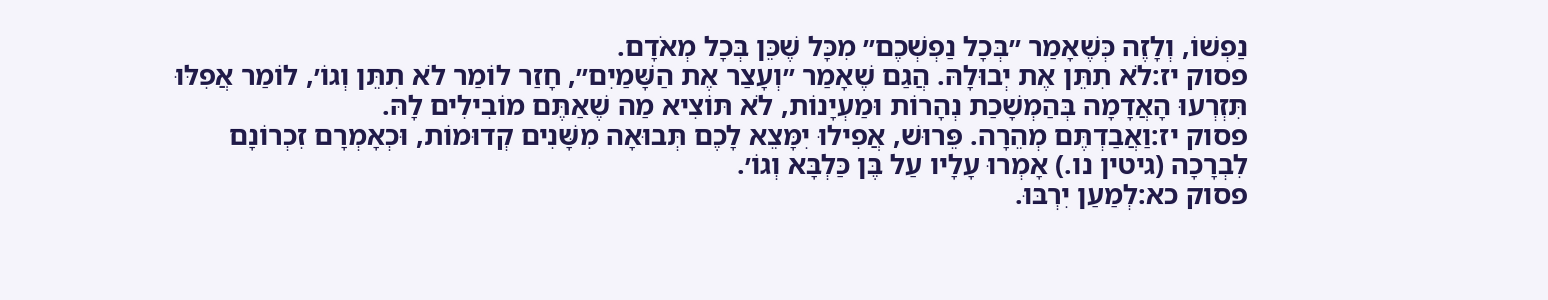נַפְשׁוֹ, וְלָזֶה כְּשֶׁאָמַר ״בְּכָל נַפְשְׁכֶם״ מִכָּל שֶׁכֵּן בְּכָל מְאֹדָם.
פסוק יז:לֹא תִתֵּן אֶת יְבוּלָהּ. הֲגַם שֶׁאָמַר ״וְעָצַר אֶת הַשָּׁמַיִם״, חָזַר לוֹמַר לֹא תִתֵּן וְגוֹ׳, לוֹמַר אֲפִלּוּ תִּזְרְעוּ הָאֲדָמָה בְּהַמְשָׁכַת נְהָרוֹת וּמַעְיָנוֹת, לֹא תּוֹצִיא מַה שֶׁאַתֶּם מוֹבִילִים לָהּ.
פסוק יז:וַאֲבַדְתֶּם מְהֵרָה. פֵּרוּשׁ, אֲפִילוּ יִמָּצֵא לָכֶם תְּבוּאָה מִשָּׁנִים קְדוּמוֹת, וּכְאָמְרָם זִכְרוֹנָם לִבְרָכָה (גיטין נו.) אָמְרוּ עָלָיו עַל בֶּן כַּלְבָּא וְגוֹ׳.
פסוק כא:לְמַעַן יִרְבּוּ.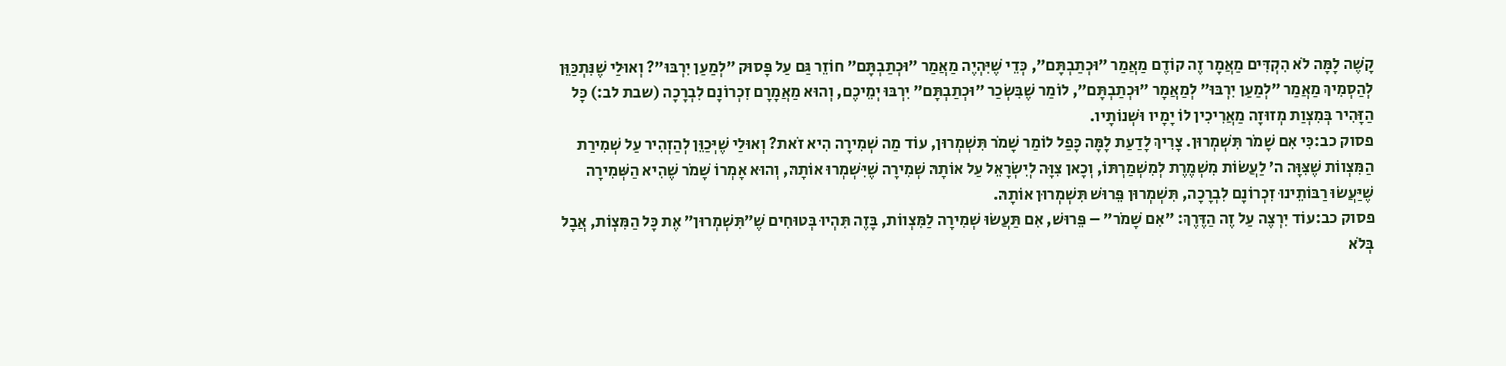קָשֶׁה לָמָּה לֹא הִקְדִּים מַאֲמָר זֶה קוֹדֶם מַאֲמַר ״וּכְתַבְתָּם״, כְּדֵי שֶׁיִּהְיֶה מַאֲמַר ״וּכְתַבְתָּם״ חוֹזֵר גַּם עַל פָּסוּק ״לְמַעַן יִרְבּוּ״? וְאוּלַי שֶׁנִּתְכַּוֵּן לְהַסְמִיךְ מַאֲמַר ״לְמַעַן יִרְבּוּ״ לְמַאֲמָר ״וּכְתַבְתָּם״, לוֹמַר שֶׁבִּשְׂכַר ״וּכְתַבְתָּם״ יִרְבּוּ יְמֵיכֶם, וְהוּא מַאֲמָרָם זִכְרוֹנָם לִבְרָכָה (שבת לב:) כָּל הַזָּהִיר בְּמִצְוַת מְזוּזָה מַאֲרִיכִין לוֹ יָמָיו וּשְׁנוֹתָיו.
פסוק כב:כִּי אִם שָׁמֹר תִּשְׁמְרוּן. צָרִיךְ לָדַעַת לָמָּה כָּפַל לוֹמַר שָׁמֹר תִּשְׁמְרוּן, עוֹד מַה שְׁמִירָה הִיא זֹאת? וְאוּלַי שֶׁיְּכַוֵּן לְהַזְהִיר עַל שְׁמִירַת הַמִּצְווֹת שֶׁצִּוָּה ה׳ לַעֲשׂוֹת מִשְׁמֶרֶת לְמִשְׁמַרְתּוֹ, וְכָאן צִוָּה לְיִשְׂרָאֵל עַל אוֹתָהּ שְׁמִירָה שֶׁיִּשְׁמְרוּ אוֹתָהּ, וְהוּא אָמְרוֹ שָׁמֹר שֶׁהִיא הַשְּׁמִירָה שֶׁיַּעֲשׂוּ רַבּוֹתֵינוּ זִכְרוֹנָם לִבְרָכָה, תִּשְׁמְרוּן פֵּרוּשׁ תִּשְׁמְרוּן אוֹתָהּ.
פסוק כב:עוֹד יִרְצֶה עַל זֶה הַדֶּרֶךְ: ״אִם שָׁמֹר״ – פֵּרוּשׁ, אִם תַּעֲשׂוּ שְׁמִירָה לַמִּצְווֹת, בָּזֶה תִּהְיוּ בְּטוּחִים שֶׁ״תִּשְׁמְרוּן״ אֶת כָּל הַמִּצְוֹת, אֲבָל בְּלֹא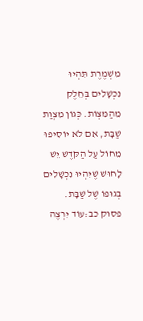מִשְׁמֶרֶת תִּהְיוּ נִכְשָׁלִים בְּחֵלֶק מֵהַמִּצְוֹת. כְּגוֹן מִצְוַת שַׁבָּת, אִם לֹא יוֹסִיפוּ מֵחוֹל עַל הַקֹּדֶשׁ יֵשׁ לָחוּשׁ שֶׁיִּהְיוּ נִכְשָׁלִים בְּגוּפוֹ שֶׁל שַׁבָּת.
פסוק כב:עוֹד יִרְצֶה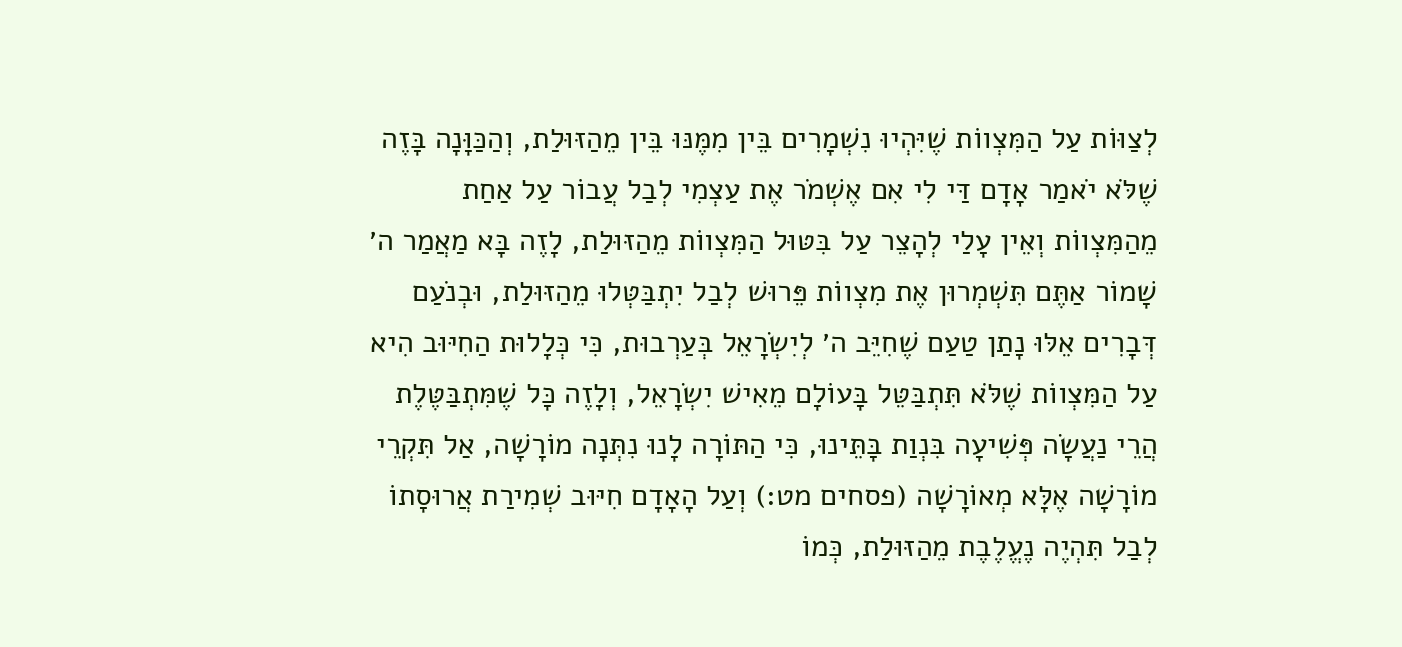לְצַוּוֹת עַל הַמִּצְווֹת שֶׁיִּהְיוּ נִשְׁמָרִים בֵּין מִמֶּנּוּ בֵּין מֵהַזּוּלַת, וְהַכַּוָּנָה בָּזֶה שֶׁלֹּא יֹאמַר אָדָם דַּי לִי אִם אֶשְׁמֹר אֶת עַצְמִי לְבַל עֲבוֹר עַל אַחַת מֵהַמִּצְווֹת וְאֵין עָלַי לְהָצֵר עַל בִּטּוּל הַמִּצְווֹת מֵהַזּוּלַת, לָזֶה בָּא מַאֲמַר ה׳ שָׁמוֹר אַתֶּם תִּשְׁמְרוּן אֶת מִצְווֹת פֵּרוּשׁ לְבַל יִתְבַּטְּלוּ מֵהַזּוּלַת, וּבְנֹעַם דְּבָרִים אֵלּוּ נָתַן טַעַם שֶׁחִיֵּב ה׳ לְיִשְׂרָאֵל בְּעַרְבוּת, כִּי כְּלָלוּת הַחִיּוּב הִיא עַל הַמִּצְווֹת שֶׁלֹּא תִּתְבַּטֵּל בָּעוֹלָם מֵאִישׁ יִשְׂרָאֵל, וְלָזֶה כָּל שֶׁמִּתְבַּטֶּלֶת הֲרֵי נַעֲשָׂה פְּשִׁיעָה בִּנְוַת בָּתֵּינוּ, כִּי הַתּוֹרָה לָנוּ נִתְּנָה מוֹרָשָׁה, אַל תִּקְרֵי מוֹרָשָׁה אֶלָּא מְאוֹרָשָׁה (פסחים מט:) וְעַל הָאָדָם חִיּוּב שְׁמִירַת אֲרוּסָתוֹ לְבַל תִּהְיֶה נֶעֱלֶבֶת מֵהַזּוּלַת, כְּמוֹ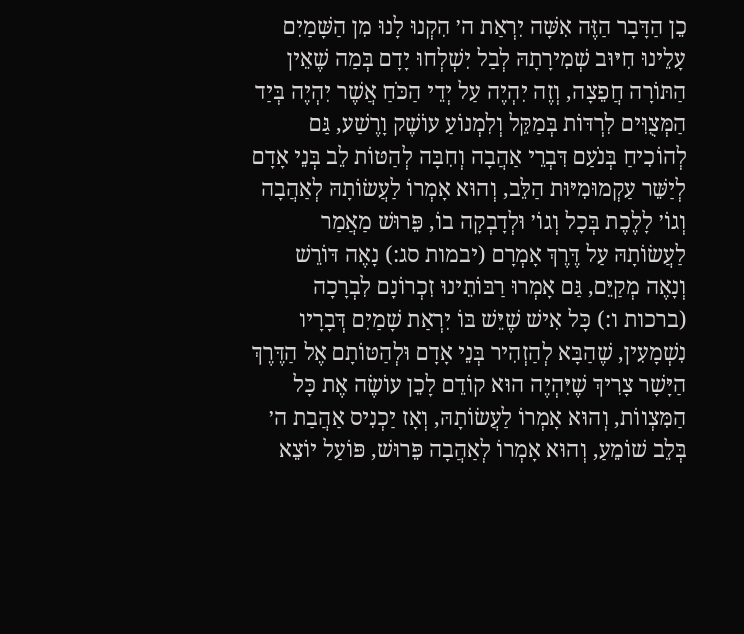כֵן הַדָּבָר הַזֶּה אִשָּׁה יִרְאַת ה׳ הִקְנוּ לָנוּ מִן הַשָּׁמַיִם עָלֵינוּ חִיּוּב שְׁמִירָתָהּ לְבַל יִשְׁלְחוּ יָדָם בְּמַה שֶׁאֵין הַתּוֹרָה חֲפֵצָה, וְזֶה יִהְיֶה עַל יְדֵי הַכֹּחַ אֲשֶׁר יִהְיֶה בְּיַד הַמְּצֻוִּים לִרְדּוֹת בְּמַקֵּל וְלִמְנוֹעַ עוֹשֶׁק וָרֶשַׁע, גַּם לְהוֹכִיחַ בְּנֹעַם דִּבְרֵי אַהֲבָה וְחִבָּה לְהַטּוֹת לֵב בְּנֵי אָדָם לְיַשֵּׁר עַקְמוּמִיּוּת הַלֵּב, וְהוּא אָמְרוֹ לַעֲשׂוֹתָהּ לְאַהֲבָה וְגוֹ׳ לָלֶכֶת בְּכָל וְגוֹ׳ וּלְדָבְקָה בוֹ, פֵּרוּשׁ מַאֲמַר לַעֲשׂוֹתָהּ עַל דֶּרֶךְ אָמְרָם (יבמות סג:) נָאֶה דּוֹרֵשׁ וְנָאֶה מְקַיֵּם, גַּם אָמְרוּ רַבּוֹתֵינוּ זִכְרוֹנָם לִבְרָכָה (ברכות ו:) כָּל אִישׁ שֶׁיֵּשׁ בּוֹ יִרְאַת שָׁמַיִם דְּבָרָיו נִשְׁמָעִין, שֶׁהַבָּא לְהַזְהִיר בְּנֵי אָדָם וּלְהַטּוֹתָם אֶל הַדֶּרֶךְ הַיָּשָׁר צָרִיךְ שֶׁיִּהְיֶה הוּא קוֹדֵם לָכֵן עוֹשֶׂה אֶת כָּל הַמִּצְווֹת, וְהוּא אָמְרוֹ לַעֲשׂוֹתָהּ, וְאָז יַכְנִיס אַהֲבַת ה׳ בְּלֵב שׁוֹמֵעַ, וְהוּא אָמְרוֹ לְאַהֲבָה פֵּרוּשׁ, פּוֹעַל יוֹצֵא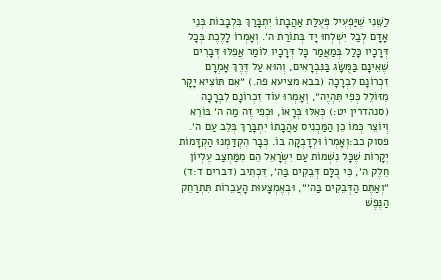לַשֵּׁנִי שֶׁיַּפְעִיל פְּעֻלַּת אַהֲבָתוֹ יִתְבָּרַךְ בִּלְבָבוֹת בְּנֵי אָדָם לְבַל יִשְׁלְחוּ יָד בְּתוֹרַת ה׳. וְאָמְרוֹ לָלֶכֶת בְּכָל דְּרָכָיו כָּלַל בְּמַאֲמַר כָּל דְּרָכָיו לוֹמַר אֲפִלּוּ דְּבָרִים שֶׁאֵינָם בַּמֻּשָּׂג בַּנִּבְרָאִים, וְהוּא עַל דֶּרֶךְ אָמְרָם זִכְרוֹנָם לִבְרָכָה (בבא מציעא פה.) ״אִם תּוֹצִיא יָקָר מִזּוֹלֵל כְּפִי תִּהְיֶה״, וְאָמְרוּ עוֹד זִכְרוֹנָם לִבְרָכָה (סנהדרין יט:) כְּאִלּוּ בְּרָאוֹ, וּכְפִי זֶה מַה ה׳ בּוֹרֵא וְיוֹצֵר כְּמוֹ כֵן הַמַּכְנִיס אַהֲבָתוֹ יִתְבָּרַךְ בְּלֵב עַם ה׳.
פסוק כב:וְאָמְרוֹ וּלְדָבְקָה בוֹ. כְּבָר הִקְדַּמְנוּ הַקְדָּמוֹת יְקָרוֹת שֶׁכָּל נִשְׁמוֹת עַם יִשְׂרָאֵל הֵם מִמַּחְצַב עֶלְיוֹן חֵלֶק ה׳, כִּי כֻלָּם דְּבֵקִים בַּה׳, דִּכְתִיב (דברים ד:ד) ״וְאַתֶּם הַדְּבֵקִים בַּה׳״, וּבְאֶמְצָעוּת הָעֲבֵרוֹת תִּתְרַחֵק הַנֶּפֶשׁ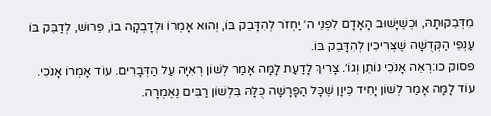מִדְּבֵקוּתָהּ, וּכְשֶׁיָּשׁוּב הָאָדָם לִפְנֵי ה׳ יַחְזֹר לְהִדָּבֵק בּוֹ, וְהוּא אָמְרוֹ וּלְדָבְקָה בוֹ, פֵּרוּשׁ, לְדַבֵּק בּוֹ עַנְפֵי הַקְּדֻשָּׁה שֶׁצְּרִיכִין לְהִדָּבֵק בּוֹ.
פסוק כו:רְאֵה אָנֹכִי נוֹתֵן וְגוֹ׳. צָרִיךְ לָדַעַת לָמָּה אָמַר לְשׁוֹן רְאִיָּה עַל הַדְּבָרִים. עוֹד אָמְרוֹ אָנֹכִי. עוֹד לָמָּה אָמַר לְשׁוֹן יָחִיד כֵּיוָן שֶׁכָּל הַפָּרָשָׁה כֻּלָּהּ בִּלְשׁוֹן רַבִּים נֶאֶמְרָה.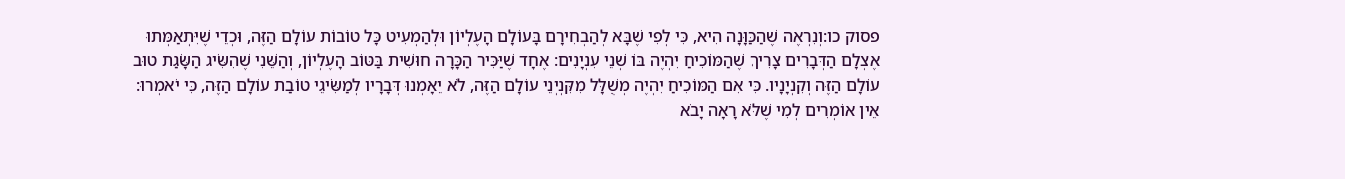פסוק כו:וְנִרְאֶה שֶׁהַכַּוָּנָה הִיא, כִּי לְפִי שֶׁבָּא לְהַבְחִירָם בָּעוֹלָם הָעֶלְיוֹן וּלְהַמְעִיט כָּל טוֹבוֹת עוֹלָם הַזֶּה, וּכְדֵי שֶׁיִּתְאַמְּתוּ אֶצְלָם הַדְּבָרִים צָרִיךְ שֶׁהַמּוֹכִיחַ יִהְיֶה בּוֹ שְׁנֵי עִנְיָנִים: אֶחָד שֶׁיַּכִּיר הַכָּרָה חוּשִׁית בַּטּוֹב הָעֶלְיוֹן, וְהַשֵּׁנִי שֶׁהִשִּׂיג הַשָּׂגַת טוּב עוֹלָם הַזֶּה וְקִנְיָנָיו. כִּי אִם הַמּוֹכִיחַ יִהְיֶה מְשֻׁלָּל מִקִּנְיְנֵי עוֹלָם הַזֶּה, לֹא יֵאָמְנוּ דְּבָרָיו לְמַשִּׂיגֵי טוֹבַת עוֹלָם הַזֶּה, כִּי יֹאמְרוּ: אֵין אוֹמְרִים לְמִי שֶׁלֹּא רָאָה יָבֹא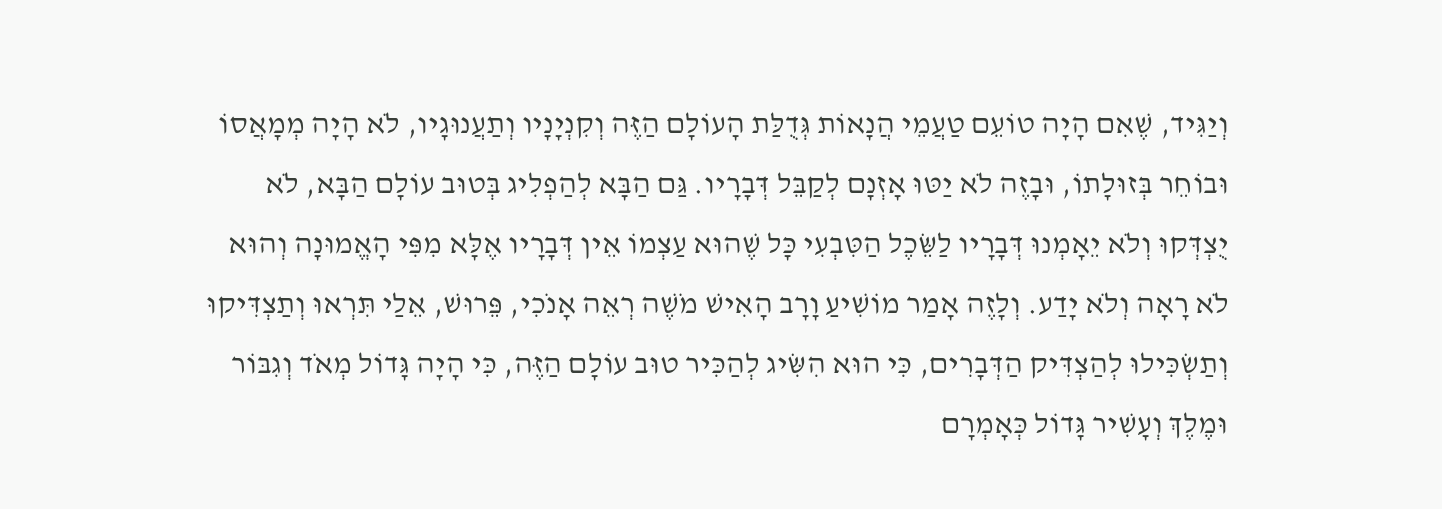וְיַגִּיד, שֶׁאִם הָיָה טוֹעֵם טַעֲמֵי הֲנָאוֹת גְּדֻלַּת הָעוֹלָם הַזֶּה וְקִנְיָנָיו וְתַעֲנוּגָיו, לֹא הָיָה מְמָאֲסוֹ וּבוֹחֵר בְּזוּלָתוֹ, וּבָזֶה לֹא יַטּוּ אָזְנָם לְקַבֵּל דְּבָרָיו. גַּם הַבָּא לְהַפְלִיג בְּטוּב עוֹלָם הַבָּא, לֹא יֻצְדְּקוּ וְלֹא יֵאָמְנוּ דְּבָרָיו לַשֵּׂכֶל הַטִּבְעִי כָּל שֶׁהוּא עַצְמוֹ אֵין דְּבָרָיו אֶלָּא מִפִּי הָאֱמוּנָה וְהוּא לֹא רָאָה וְלֹא יָדַע. וְלָזֶה אָמַר מוֹשִׁיעַ וָרָב הָאִישׁ מֹשֶׁה רְאֵה אָנֹכִי, פֵּרוּשׁ, אֵלַי תִּרְאוּ וְתַצְדִּיקוּ וְתַשְׂכִּילוּ לְהַצְדִּיק הַדְּבָרִים, כִּי הוּא הִשִּׂיג לְהַכִּיר טוּב עוֹלָם הַזֶּה, כִּי הָיָה גָּדוֹל מְאֹד וְגִבּוֹר וּמֶלֶךְ וְעָשִׁיר גָּדוֹל כְּאָמְרָם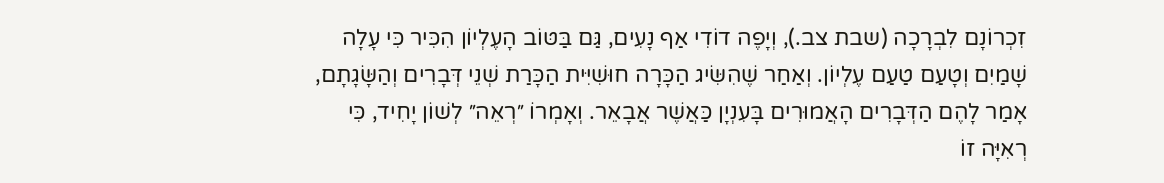זִכְרוֹנָם לִבְרָכָה (שבת צב.), וְיָפֶה דוֹדִי אַף נָעִים, גַּם בַּטּוֹב הָעֶלְיוֹן הִכִּיר כִּי עָלָה שָׁמַיִם וְטָעַם טַעַם עֶלְיוֹן. וְאַחַר שֶׁהִשִּׂיג הַכָּרָה חוּשִׁיִּית הַכָּרַת שְׁנֵי דְּבָרִים וְהַשָּׂגָתָם, אָמַר לָהֶם הַדְּבָרִים הָאֲמוּרִים בָּעִנְיָן כַּאֲשֶׁר אֲבָאֵר. וְאָמְרוֹ ״רְאֵה״ לְשׁוֹן יָחִיד, כִּי רְאִיָּה זוֹ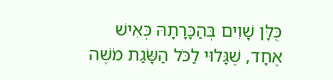כֻּלָּן שָׁוִים בְּהַכָּרָתָהּ כְּאִישׁ אֶחָד, שֶׁגָּלוּי לַכֹּל הַשָּׂגַת מֹשֶׁה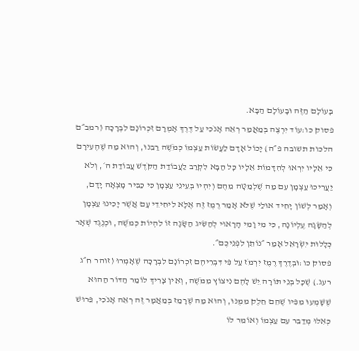בָּעוֹלָם הַזֶּה וּבָעוֹלָם הַבָּא.
פסוק כו:עוֹד יִרְצֶה בְּמַאֲמַר רְאֵה אָנֹכִי עַל דֶּרֶךְ אָמְרָם זִכְרוֹנָם לִבְרָכָה (רמב״ם הלכות תשובה פ״ה) יָכוֹל אָדָם לַעֲשׂוֹת עַצְמוֹ כְּמֹשֶׁה רַבֵּנוּ, וְהוּא מַה שֶׁהֶעִירָם כִּי אֵלָיו יִרְאוּ לְהִדָּמוֹת אֵלָיו כָּל הַבָּא לִקְרַב לַעֲבוֹדַת הַקֹּדֶשׁ עֲבוֹדַת ה׳, וְלֹא יַעֲרִיכוּ עַצְמָן עִם מַה שֶׁלְמַטָּה מֵהֶם וְיִהְיוּ בְּעֵינֵי עַצְמָן כִּי כַבִּיר מָצְאָה יָדָם, וְאָמַר לְשׁוֹן יָחִיד אוּלַי שֶׁלֹּא אָמַר רֶמֶז זֶה אֶלָּא לִיחִידֵי עָם אֲשֶׁר יָכִינוּ עַצְמָן לְהַשָּׂגָה עֶלְיוֹנָה, כִּי מִי וָמִי הָרָאוּי לְהַשִּׂיג הַשָּׂגָה זוֹ לִהְיוֹת כְּמֹשֶׁה, וּכְנֶגֶד שְׁאָר כְּלָלוּת יִשְׂרָאֵל אָמַר ״נוֹתֵן לִפְנֵיכֶם״.
פסוק כו:וּבְדֶרֶךְ רֶמֶז יִרְמֹז עַל פִּי דִּבְרֵיהֶם זִכְרוֹנָם לִבְרָכָה שֶׁאָמְרוּ (זוהר ח״ג רעג.) שֶׁכָּל בְּנֵי תּוֹרָה יֵשׁ לָהֶם נִיצוֹץ מִמֹּשֶׁה, וְאֵין צָרִיךְ לוֹמַר הַדּוֹר הַהוּא שֶׁשָּׁמְעוּ מִפִּיו שֶׁהֵם חֵלֶק מִמֶּנּוּ, וְהוּא מַה שֶׁרָמַז בְּמַאֲמָר זֶה רְאֵה אָנֹכִי, פֵּרוּשׁ כְּאִלּוּ מְדַבֵּר עִם עַצְמוֹ וְאוֹמֵר לוֹ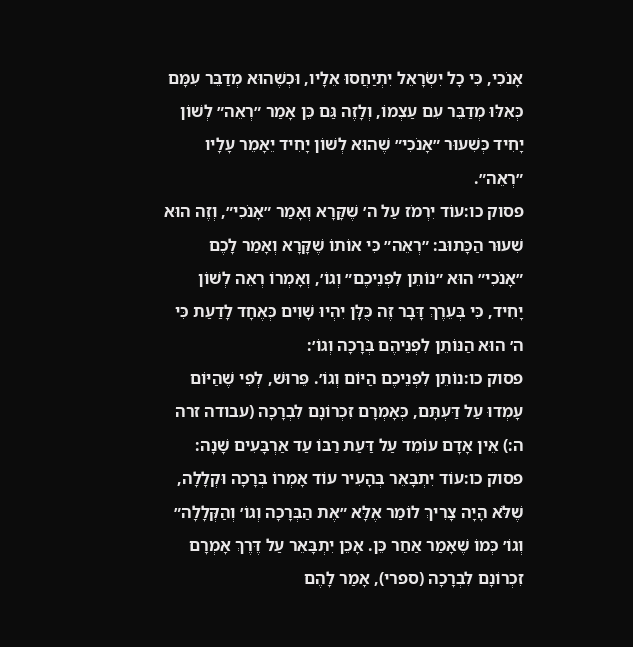אָנֹכִי, כִּי כָל יִשְׂרָאֵל יִתְיַחֲסוּ אֵלָיו, וּכְשֶׁהוּא מְדַבֵּר עִמָּם כְּאִלּוּ מְדַבֵּר עִם עַצְמוֹ, וְלָזֶה גַּם כֵּן אָמַר ״רְאֵה״ לְשׁוֹן יָחִיד כְּשִׁעוּר ״אָנֹכִי״ שֶׁהוּא לְשׁוֹן יָחִיד יֵאָמֵר עָלָיו ״רְאֵה״.
פסוק כו:עוֹד יִרְמֹז עַל ה׳ שֶׁקָּרָא וְאָמַר ״אָנֹכִי״, וְזֶה הוּא שִׁעוּר הַכָּתוּב: ״רְאֵה״ כִּי אוֹתוֹ שֶׁקָּרָא וְאָמַר לָכֶם ״אָנֹכִי״ הוּא ״נוֹתֵן לִפְנֵיכֶם״ וְגוֹ׳, וְאָמְרוֹ רְאֵה לְשׁוֹן יָחִיד, כִּי בְּעֵרֶךְ דָּבָר זֶה כֻּלָּן יִהְיוּ שָׁוִים כְּאֶחָד לָדַעַת כִּי ה׳ הוּא הַנּוֹתֵן לִפְנֵיהֶם בְּרָכָה וְגוֹ׳:
פסוק כו:נוֹתֵן לִפְנֵיכֶם הַיּוֹם וְגוֹ׳. פֵּרוּשׁ, לְפִי שֶׁהַיּוֹם עָמְדוּ עַל דַּעְתָּם, כְּאָמְרָם זִכְרוֹנָם לִבְרָכָה (עבודה זרה ה:) אֵין אָדָם עוֹמֵד עַל דַּעַת רַבּוֹ עַד אַרְבָּעִים שָׁנָה:
פסוק כו:עוֹד יִתְבָּאֵר בְּהָעִיר עוֹד אָמְרוֹ בְּרָכָה וּקְלָלָה, שֶׁלֹּא הָיָה צָרִיךְ לוֹמַר אֶלָּא ״אֶת הַבְּרָכָה וְגוֹ׳ וְהַקְּלָלָה״ וְגוֹ׳ כְּמוֹ שֶׁאָמַר אַחַר כֵּן. אָכֵן יִתְבָּאֵר עַל דֶּרֶךְ אָמְרָם זִכְרוֹנָם לִבְרָכָה (ספרי), אָמַר לָהֶם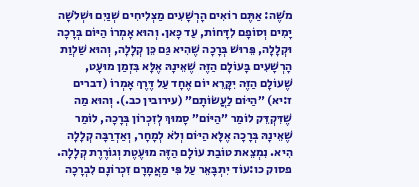מֹשֶׁה: אַתֶּם רוֹאִים הָרְשָׁעִים מַצְלִיחִים שְׁנַיִם וּשְׁלֹשָׁה יָמִים וְסוֹפָם לִדָּחוֹת, עַד כָּאן. וְהוּא אָמְרוֹ הַיּוֹם בְּרָכָה וּקְלָלָה, פֵּרוּשׁ בְּרָכָה שֶׁהִיא גַּם כֵּן קְלָלָה, וְהוּא שַׁלְוַת הָרְשָׁעִים בָּעוֹלָם הַזֶּה שֶׁאֵינָהּ אֶלָּא בִּזְמַן מוּעָט, שֶׁעוֹלָם הַזֶּה יִקָּרֵא יוֹם אֶחָד עַל דֶּרֶךְ אָמְרוֹ (דברים ז:יא) ״הַיּוֹם לַעֲשׂוֹתָם״ (עירובין כב.). וְהוּא מַה שֶׁדִּקְדֵּק לוֹמַר ״הַיּוֹם״ סָמוּךְ לְזִכְרוֹן בְּרָכָה, לוֹמַר שֶׁאֵינָהּ בְּרָכָה אֶלָּא הַיּוֹם וְלֹא לְמָחָר, וְאַדְרַבָּה קְלָלָה הִיא. נִמְצֵאת טוֹבַת עוֹלָם הַזֶּה מוּעֶטֶת וְגוֹרֶרֶת קְלָלָה.
פסוק כו:עוֹד יִתְבָּאֵר עַל פִּי מַאֲמָרָם זִכְרוֹנָם לִבְרָכָה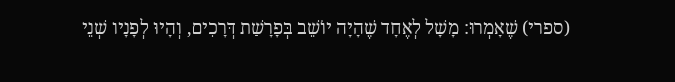(ספרי) שֶׁאָמְרוּ: מָשָׁל לְאֶחָד שֶׁהָיָה יוֹשֵׁב בְּפָרָשַׁת דְּרָכִים, וְהָיוּ לְפָנָיו שְׁנֵי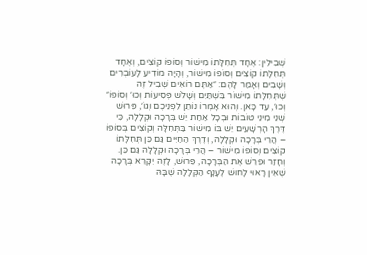שְׁבִילִין: אֶחָד תְּחִלָּתוֹ מִישׁוֹר וְסוֹפוֹ קוֹצִים, וְאֶחָד תְּחִלָּתוֹ קוֹצִים וְסוֹפוֹ מִישׁוֹר, וְהָיָה מוֹדִיעַ לָעוֹבְרִים וְשָׁבִים וְאָמַר לָהֶם: ״אַתֶּם רוֹאִים שְׁבִיל זֶה שֶׁתְּחִלָּתוֹ מִישׁוֹר בִּשְׁתַּיִם וְשָׁלֹשׁ פְּסִיעוֹת וְכוּ׳ וְסוֹפוֹ״ וְכוּ׳, עַד כָּאן. וְהוּא אָמְרוֹ נוֹתֵן לִפְנֵיכֶם וְגוֹ׳, פֵּרוּשׁ שְׁנֵי מִינֵי טוֹבוֹת וּבְכָל אַחַת יֵשׁ בְּרָכָה וּקְלָלָה, כִּי דֶּרֶךְ הָרְשָׁעִים יֵשׁ בּוֹ מִישׁוֹר בַּתְּחִלָּה וְקוֹצִים בְּסוֹפוֹ – הֲרֵי בְּרָכָה וּקְלָלָה, וְדֶרֶךְ הַחַיִּים גַּם כֵּן תְּחִלָּתוֹ קוֹצִים וְסוֹפוֹ מִישׁוֹר – הֲרֵי בְּרָכָה וּקְלָלָה גַּם כֵּן. וְחָזַר וּפֵרֵשׁ אֶת הַבְּרָכָה, פֵּרוּשׁ, לָזֶה יִקָּרֵא בְּרָכָה שֶׁאֵין רָאוּי לָחוּשׁ לֶעָנָף הַקְּלָלָה שֶׁבָּהּ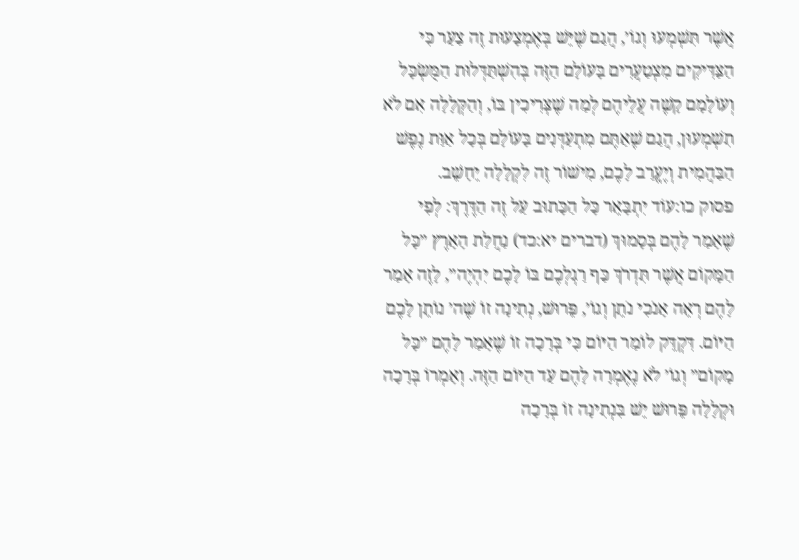אֲשֶׁר תִּשְׁמְעוּ וְגוֹ׳, הֲגַם שֶׁיֵּשׁ בְּאֶמְצָעוּת זֶה צַעַר כִּי הַצַּדִּיקִים מִצְטַעֲרִים בָּעוֹלָם הַזֶּה בְּהִשְׁתַּדְּלוּת הַמֻּשְׂכָּל וְעוֹלָמָם קָשֶׁה עֲלֵיהֶם לְמַה שֶׁצְּרִיכִין בּוֹ, וְהַקְּלָלָה אִם לֹא תִשְׁמְעוּן, הֲגַם שֶׁאַתֶּם מִתְעַדְּנִים בָּעוֹלָם בְּכָל אַוַּת נֶפֶשׁ הַבַּהֲמִית וְיֶעֱרַב לָכֶם, מִישׁוֹר זֶה לִקְלָלָה יֵחָשֵׁב.
פסוק כו:עוֹד יִתְבָּאֵר כָּל הַכָּתוּב עַל זֶה הַדֶּרֶךְ: לְפִי שֶׁאָמַר לָהֶם בְּסָמוּךְ (דברים יא:כד) נַחֲלַת הָאָרֶץ ״כָּל הַמָּקוֹם אֲשֶׁר תִּדְרֹךְ כַּף רַגְלְכֶם בּוֹ לָכֶם יִהְיֶה״, לָזֶה אָמַר לָהֶם רְאֵה אָנֹכִי נֹתֵן וְגוֹ׳, פֵּרוּשׁ, נְתִינָה זוֹ שֶׁה׳ נוֹתֵן לָכֶם הַיּוֹם. דִּקְדֵּק לוֹמַר הַיּוֹם כִּי בְּרָכָה זוֹ שֶׁאָמַר לָהֶם ״כָּל מָקוֹם״ וְגוֹ׳ לֹא נֶאֶמְרָה לָהֶם עַד הַיּוֹם הַזֶּה. וְאָמְרוֹ בְּרָכָה וּקְלָלָה פֵּרוּשׁ יֵשׁ בִּנְתִינָה זוֹ בְּרָכָה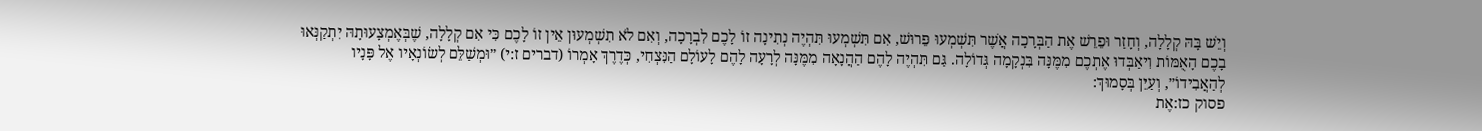וְיֵשׁ בָּהּ קְלָלָה, וְחָזַר וּפֵרֵשׁ אֶת הַבְּרָכָה אֲשֶׁר תִּשְׁמְעוּ פֵּרוּשׁ, אִם תִּשְׁמְעוּ תִּהְיֶה נְתִינָה זוֹ לָכֶם לִבְרָכָה, וְאִם לֹא תִשְׁמְעוּן אֵין זוֹ לָכֶם כִּי אִם קְלָלָה, שֶׁבְּאֶמְצָעוּתָהּ יִתְקַנְּאוּ בָכֶם הָאֻמּוֹת וִיאַבְּדוּ אֶתְכֶם מִמֶּנָּה בִּנְקָמָה גְּדוֹלָה. גַּם תִּהְיֶה לָהֶם הַהֲנָאָה מִמֶּנָּה לְרָעָה לָהֶם לָעוֹלָם הַנִּצְחִי, כְּדֶרֶךְ אָמְרוֹ (דברים ז:י) ״וּמְשַׁלֵּם לְשׂוֹנְאָיו אֶל פָּנָיו לְהַאֲבִידוֹ״, וְעַיֵּן בְּסָמוּךְ:
פסוק כז:אֶת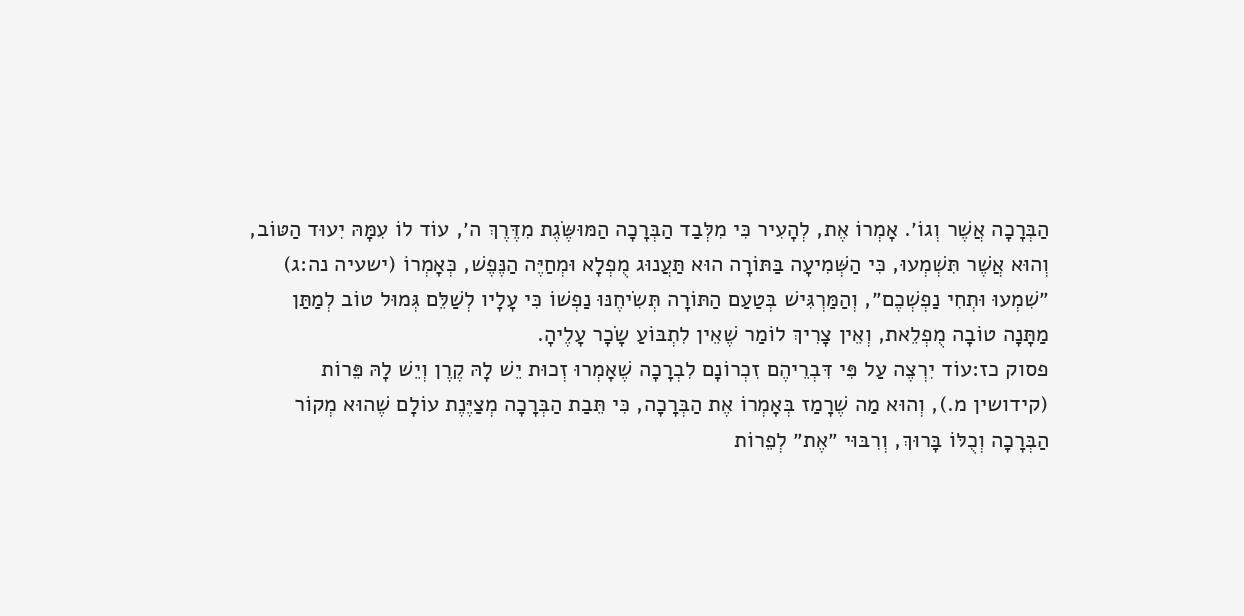הַבְּרָכָה אֲשֶׁר וְגוֹ׳. אָמְרוֹ אֶת, לְהָעִיר כִּי מִלְּבַד הַבְּרָכָה הַמּוּשֶּׂגֶת מִדֶּרֶךְ ה׳, עוֹד לוֹ עִמָּהּ יִעוּד הַטּוֹב, וְהוּא אֲשֶׁר תִּשְׁמְעוּ, כִּי הַשְּׁמִיעָה בַּתּוֹרָה הוּא תַּעֲנוּג מֻפְלָא וּמְחַיֶּה הַנֶּפֶשׁ, כְּאָמְרוֹ (ישעיה נה:ג) ״שִׁמְעוּ וּתְחִי נַפְשְׁכֶם״, וְהַמַּרְגִּישׁ בְּטַעַם הַתּוֹרָה תְּשִׂיחֶנּוּ נַפְשׁוֹ כִּי עָלָיו לְשַׁלֵּם גְּמוּל טוֹב לְמַתַּן מַתָּנָה טוֹבָה מֻפְלֵאת, וְאֵין צָרִיךְ לוֹמַר שֶׁאֵין לִתְבּוֹעַ שָׂכָר עָלֶיהָ.
פסוק כז:עוֹד יִרְצֶה עַל פִּי דִּבְרֵיהֶם זִכְרוֹנָם לִבְרָכָה שֶׁאָמְרוּ זְכוּת יֵשׁ לָהּ קֶרֶן וְיֵשׁ לָהּ פֵּרוֹת (קידושין מ.), וְהוּא מַה שֶׁרָמַז בְּאָמְרוֹ אֶת הַבְּרָכָה, כִּי תֵּבַת הַבְּרָכָה מְצַיֶּנֶת עוֹלָם שֶׁהוּא מְקוֹר הַבְּרָכָה וְכֻלּוֹ בָּרוּךְ, וְרִבּוּי ״אֶת״ לְפֵרוֹת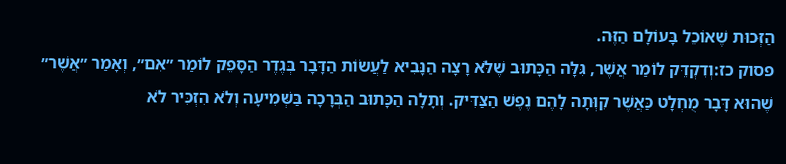הַזְּכוּת שֶׁאוֹכֵל בָּעוֹלָם הַזֶּה.
פסוק כז:וְדִקְדֵּק לוֹמַר אֲשֶׁר, גִּלָּה הַכָּתוּב שֶׁלֹּא רָצָה הַנָּבִיא לַעֲשׂוֹת הַדָּבָר בְּגֶדֶר הַסָּפֵק לוֹמַר ״אִם״, וְאָמַר ״אֲשֶׁר״ שֶׁהוּא דָּבָר מֻחְלָט כַּאֲשֶׁר קִוְּתָה לָהֶם נֶפֶשׁ הַצַּדִּיק. וְתָלָה הַכָּתוּב הַבְּרָכָה בַּשְּׁמִיעָה וְלֹא הִזְכִּיר לֹא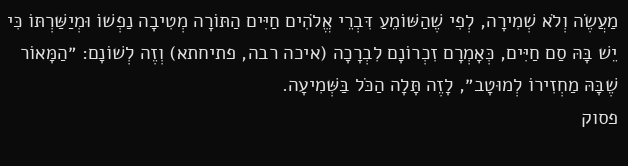מַעֲשֶׂה וְלֹא שְׁמִירָה, לְפִי שֶׁהַשּׁוֹמֵעַ דִּבְרֵי אֱלֹהִים חַיִּים הַתּוֹרָה מְטִיבָה נַפְשׁוֹ וּמְיַשַּׁרְתּוֹ כִּי יֵשׁ בָּהּ סַם חַיִּים, כְּאָמְרָם זִכְרוֹנָם לִבְרָכָה (איכה רבה, פתיחתא) וְזֶה לְשׁוֹנָם: ״הַמָּאוֹר שֶׁבָּהּ מַחְזִירוֹ לְמוּטָב״, לָזֶה תָּלָה הַכֹּל בַּשְּׁמִיעָה.
פסוק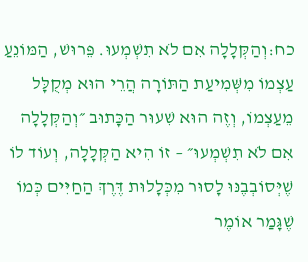כח:וְהַקְּלָלָה אִם לֹא תִשְׁמְעוּ. פֵּרוּשׁ, הַמּוֹנֵעַ עַצְמוֹ מִשְּׁמִיעַת הַתּוֹרָה הֲרֵי הוּא מְקֻלָּל מֵעַצְמוֹ, וְזֶה הוּא שִׁעוּר הַכָּתוּב ״וְהַקְּלָלָה אִם לֹא תִשְׁמְעוּ״ – זוֹ הִיא הַקְּלָלָה, וְעוֹד לוֹ שֶׁיְּסוֹבְבֶנּוּ לָסוּר מִכְּלָלוּת דֶּרֶךְ הַחַיִּים כְּמוֹ שֶׁגָּמַר אוֹמֶר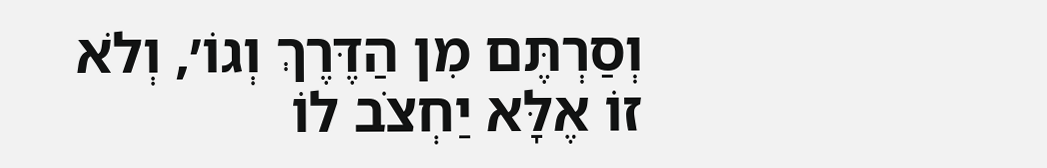וְסַרְתֶּם מִן הַדֶּרֶךְ וְגוֹ׳, וְלֹא זוֹ אֶלָּא יַחְצֹב לוֹ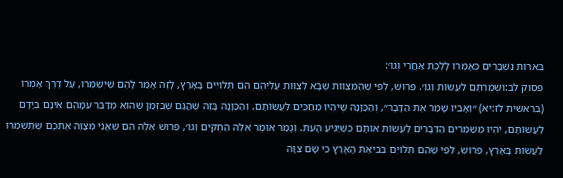בֹּארוֹת נִשְׁבָּרִים כְּאָמְרוֹ לָלֶכֶת אַחֲרֵי וְגוֹ׳:
פסוק לב:וּשְׁמַרְתֶּם לַעֲשׂוֹת וְגוֹ׳. פֵּרוּשׁ, לְפִי שֶׁהַמִּצְווֹת שֶׁבָּא לְצַוּוֹת עֲלֵיהֶם הֵם תְּלוּיִים בָּאָרֶץ, לָזֶה אָמַר לָהֶם שֶׁיִּשְׁמְרוּ, עַל דֶּרֶךְ אָמְרוֹ (בראשית לז:יא) ״וְאָבִיו שָׁמַר אֶת הַדָּבָר״, וְהַכַּוָּנָה שֶׁיִּהְיוּ מְחַכִּים לַעֲשׂוֹתָם. וְהַכַּוָּנָה בָּזֶה שֶׁהֲגַם שֶׁבִּזְמַן שֶׁהוּא מְדַבֵּר עִמָּהֶם אֵינָם בְּיָדָם לַעֲשׂוֹתָם, יִהְיוּ מְשַׁמְּרִים הַדְּבָרִים לַעֲשׂוֹת אוֹתָם כְּשֶׁיַּגִּיעַ הָעֵת. וְגָמַר אוֹמֶר אֵלֶּה הַחֻקִּים וְגוֹ׳, פֵּרוּשׁ אֵלֶּה הֵם שֶׁאֲנִי מְצַוֶּה אֶתְכֶם שֶׁתִּשְׁמְרוּ לַעֲשׂוֹת בָּאָרֶץ, פֵּרוּשׁ, לְפִי שֶׁהֵם תְּלוּיִם בְּבִיאַת הָאָרֶץ כִּי שָׁם צִוָּה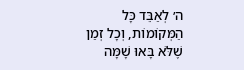ה׳ לְאַבֵּד כָּל הַמְּקוֹמוֹת, וְכָל זְמַן שֶׁלֹּא בָּאוּ שָׁמָּה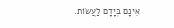אֵינָם בְּיָדָם לַעֲשׂוֹת.